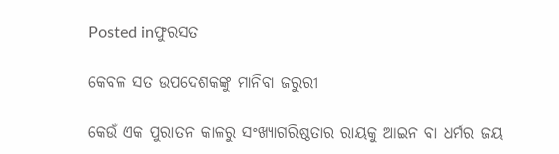Posted inଫୁରସତ

କେବଳ ସତ ଉପଦେଶକଙ୍କୁ ମାନିବା ଜରୁରୀ

କେଉଁ ଏକ ପୁରାତନ କାଳରୁ ସଂଖ୍ୟାଗରିଷ୍ଠତାର ରାୟକୁ ଆଇନ ବା ଧର୍ମର ଜୟ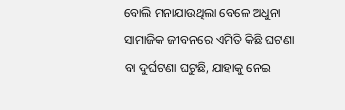ବୋଲି ମନାଯାଉଥିଲା ବେଳେ ଅଧୁନା ସାମାଜିକ ଜୀବନରେ ଏମିତି କିଛି ଘଟଣା ବା ଦୁର୍ଘଟଣା ଘଟୁଛି, ଯାହାକୁ ନେଇ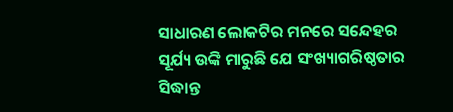ସାଧାରଣ ଲୋକଟିର ମନରେ ସନ୍ଦେହର ସୂର୍ଯ୍ୟ ଉଙ୍କି ମାରୁଛି ଯେ ସଂଖ୍ୟାଗରିଷ୍ଠତାର ସିଦ୍ଧାନ୍ତ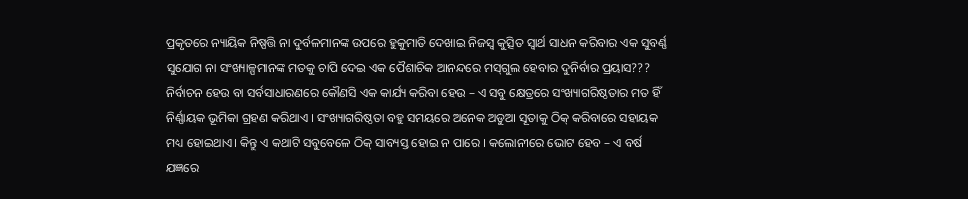ପ୍ରକୃତରେ ନ୍ୟାୟିକ ନିଷ୍ପତ୍ତି ନା ଦୁର୍ବଳମାନଙ୍କ ଉପରେ ହୁକୁମାତି ଦେଖାଇ ନିଜସ୍ବ କୁତ୍ସିତ ସ୍ବାର୍ଥ ସାଧନ କରିବାର ଏକ ସୁବର୍ଣ୍ଣ ସୁଯୋଗ ନା ସଂଖ୍ୟାଳ୍ପମାନଙ୍କ ମତକୁ ଚାପି ଦେଇ ଏକ ପୈଶାଚିକ ଆନନ୍ଦରେ ମସ୍‌ଗୁଲ ହେବାର ଦୁନିର୍ବାର ପ୍ରୟାସ??? ନିର୍ବାଚନ ହେଉ ବା ସର୍ବସାଧାରଣରେ କୌଣସି ଏକ କାର୍ଯ୍ୟ କରିବା ହେଉ – ଏ ସବୁ କ୍ଷେତ୍ରରେ ସଂଖ୍ୟାଗରିଷ୍ଠତାର ମତ ହିଁ ନିର୍ଣ୍ଣାୟକ ଭୂମିକା ଗ୍ରହଣ କରିଥାଏ । ସଂଖ୍ୟାଗରିଷ୍ଠତା ବହୁ ସମୟରେ ଅନେକ ଅଡୁଆ ସୂତାକୁ ଠିକ୍‌ କରିବାରେ ସହାୟକ ମଧ୍ୟ ହୋଇଥାଏ। କିନ୍ତୁ ଏ କଥାଟି ସବୁବେଳେ ଠିକ୍‌ ସାବ୍ୟସ୍ତ ହୋଇ ନ ପାରେ । କଲୋନୀରେ ଭୋଟ ହେବ – ଏ ବର୍ଷ ଯଜ୍ଞରେ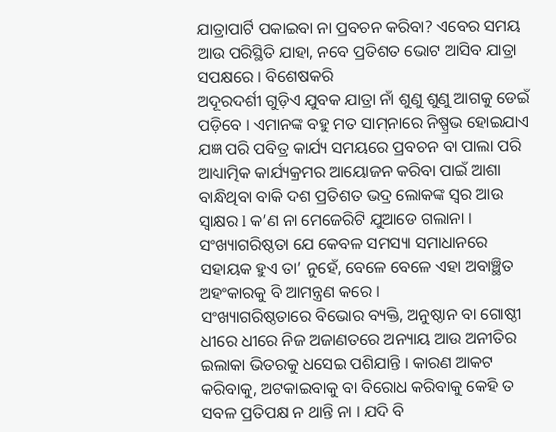ଯାତ୍ରାପାର୍ଟି ପକାଇବା ନା ପ୍ରବଚନ କରିବା? ଏବେର ସମୟ ଆଉ ପରିସ୍ଥିତି ଯାହା, ନବେ ପ୍ରତିଶତ ଭୋଟ ଆସିବ ଯାତ୍ରା ସପକ୍ଷରେ । ବିଶେଷକରି
ଅଦୂରଦର୍ଶୀ ଗୁଡ଼ିଏ ଯୁବକ ଯାତ୍ରା ନାଁ ଶୁଣୁ ଶୁଣୁ ଆଗକୁ ଡେଇଁ ପଡ଼ିବେ । ଏମାନଙ୍କ ବହୁ ମତ ସାମ୍‌ନାରେ ନିଷ୍ପ୍ରଭ ହୋଇଯାଏ ଯଜ୍ଞ ପରି ପବିତ୍ର କାର୍ଯ୍ୟ ସମୟରେ ପ୍ରବଚନ ବା ପାଲା ପରି ଆଧ୍ୟାତ୍ମିକ କାର୍ଯ୍ୟକ୍ରମର ଆୟୋଜନ କରିବା ପାଇଁ ଆଶା ବାନ୍ଧିଥିବା ବାକି ଦଶ ପ୍ରତିଶତ ଭଦ୍ର ଲୋକଙ୍କ ସ୍ବର ଆଉ ସ୍ବାକ୍ଷର l କ’ଣ ନା ମେଜେରିଟି ଯୁଆଡେ ଗଲାନା ।
ସଂଖ୍ୟାଗରିଷ୍ଠତା ଯେ କେବଳ ସମସ୍ୟା ସମାଧାନରେ ସହାୟକ ହୁଏ ତା’ ନୁହେଁ, ବେଳେ ବେଳେ ଏହା ଅବାଞ୍ଛିତ ଅହଂକାରକୁ ବି ଆମନ୍ତ୍ରଣ କରେ ।
ସଂଖ୍ୟାଗରିଷ୍ଠତାରେ ବିଭୋର ବ୍ୟକ୍ତି, ଅନୁଷ୍ଠାନ ବା ଗୋଷ୍ଠୀ ଧୀରେ ଧୀରେ ନିଜ ଅଜାଣତରେ ଅନ୍ୟାୟ ଆଉ ଅନୀତିର ଇଲାକା ଭିତରକୁ ଧସେଇ ପଶିଯାନ୍ତି । କାରଣ ଆକଟ କରିବାକୁ, ଅଟକାଇବାକୁ ବା ବିରୋଧ କରିବାକୁ କେହି ତ ସବଳ ପ୍ରତିପକ୍ଷ ନ ଥାନ୍ତି ନା । ଯଦି ବି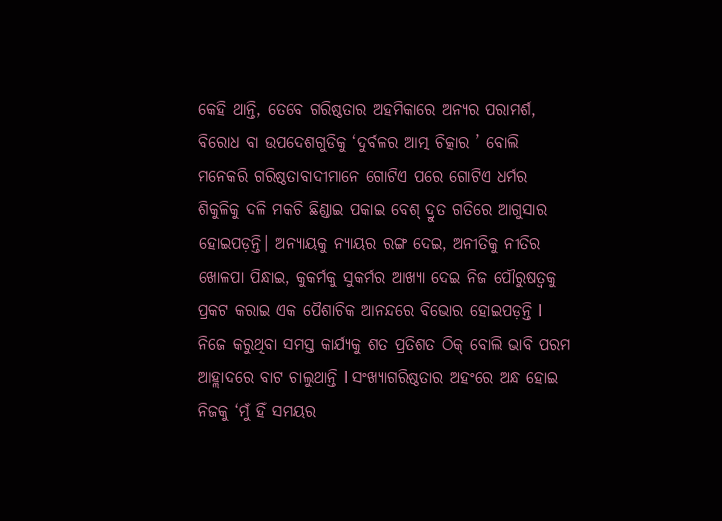କେହି ଥାନ୍ତି, ତେବେ ଗରିଷ୍ଠତାର ଅହମିକାରେ ଅନ୍ୟର ପରାମର୍ଶ, ବିରୋଧ ବା ଉପଦେଶଗୁଡିକୁ ‘ଦୁର୍ବଳର ଆତ୍ମ ଚିତ୍କାର ’ ବୋଲି ମନେକରି ଗରିଷ୍ଠତାବାଦୀମାନେ ଗୋଟିଏ ପରେ ଗୋଟିଏ ଧର୍ମର ଶିକୁଳିକୁ ଦଳି ମକଚି ଛିଣ୍ଡାଇ ପକାଇ ବେଶ୍‌ ଦ୍ରୁତ ଗତିରେ ଆଗୁସାର ହୋଇପଡ଼ନ୍ତି। ଅନ୍ୟାୟକୁ ନ୍ୟାୟର ରଙ୍ଗ ଦେଇ, ଅନୀତିକୁ ନୀତିର ଖୋଳପା ପିନ୍ଧାଇ, କୁକର୍ମକୁ ସୁକର୍ମର ଆଖ୍ୟା ଦେଇ ନିଜ ପୌରୁଷତ୍ୱକୁ ପ୍ରକଟ କରାଇ ଏକ ପୈଶାଚିକ ଆନନ୍ଦରେ ବିଭୋର ହୋଇପଡ଼ନ୍ତି l ନିଜେ କରୁଥିବା ସମସ୍ତ କାର୍ଯ୍ୟକୁ ଶତ ପ୍ରତିଶତ ଠିକ୍‌ ବୋଲି ଭାବି ପରମ ଆହ୍ଲାଦରେ ବାଟ ଚାଲୁଥାନ୍ତି l ସଂଖ୍ୟାଗରିଷ୍ଠତାର ଅହଂରେ ଅନ୍ଧ ହୋଇ ନିଜକୁ ‘ମୁଁ ହିଁ ସମୟର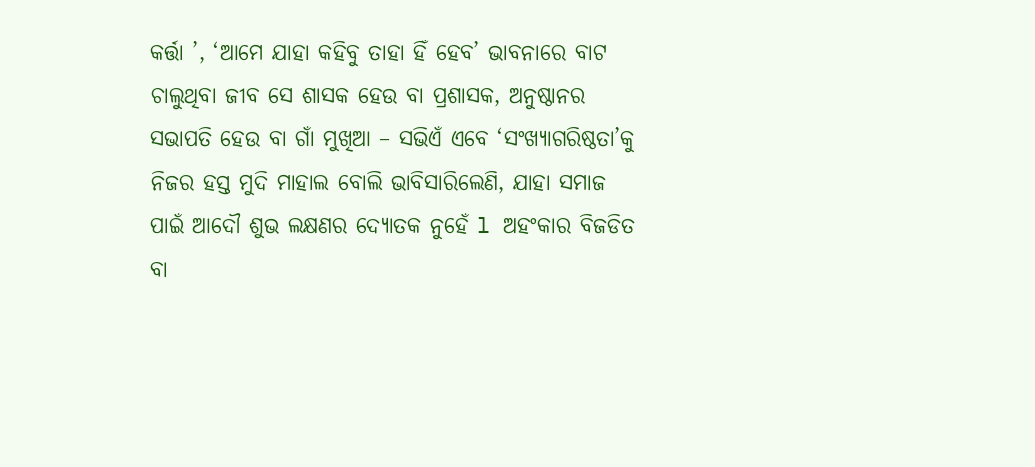କର୍ତ୍ତା ’, ‘ଆମେ ଯାହା କହିବୁ ତାହା ହିଁ ହେବ’ ଭାବନାରେ ବାଟ ଚାଲୁଥିବା ଜୀବ ସେ ଶାସକ ହେଉ ବା ପ୍ରଶାସକ, ଅନୁଷ୍ଠାନର ସଭାପତି ହେଉ ବା ଗାଁ ମୁଖିଆ – ସଭିଏଁ ଏବେ ‘ସଂଖ୍ୟାଗରିଷ୍ଠତା’କୁ ନିଜର ହସ୍ତ ମୁଦି ମାହାଲ ବୋଲି ଭାବିସାରିଲେଣି, ଯାହା ସମାଜ ପାଇଁ ଆଦୌ ଶୁଭ ଲକ୍ଷଣର ଦ୍ୟୋତକ ନୁହେଁ l ଅହଂକାର ବିଜଡିତ ବା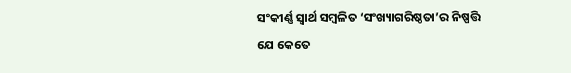ସଂକୀର୍ଣ୍ଣ ସ୍ବାର୍ଥ ସମ୍ବଳିତ ‘ସଂଖ୍ୟାଗରିଷ୍ଠତା’ର ନିଷ୍ପତ୍ତି ଯେ କେତେ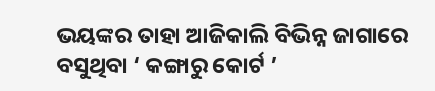ଭୟଙ୍କର ତାହା ଆଜିକାଲି ବିଭିନ୍ନ ଜାଗାରେ ବସୁଥିବା ‘ କଙ୍ଗାରୁ କୋର୍ଟ ’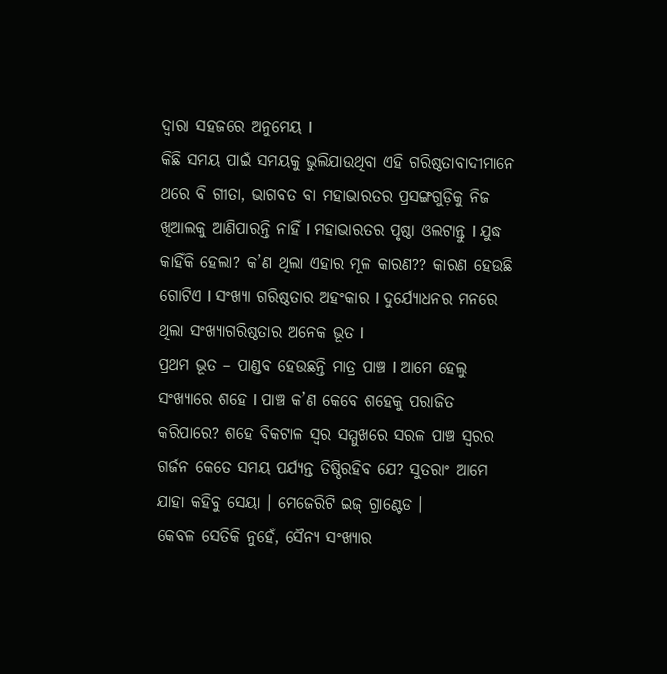ଦ୍ୱାରା ସହଜରେ ଅନୁମେୟ l
କିଛି ସମୟ ପାଇଁ ସମୟକୁ ଭୁଲିଯାଉଥିବା ଏହି ଗରିଷ୍ଠତାବାଦୀମାନେ ଥରେ ବି ଗୀତା, ଭାଗବତ ବା ମହାଭାରତର ପ୍ରସଙ୍ଗଗୁଡ଼ିକୁ ନିଜ ଖିଆଲକୁ ଆଣିପାରନ୍ତି ନାହିଁ l ମହାଭାରତର ପୃଷ୍ଠା ଓଲଟାନ୍ତୁ l ଯୁଦ୍ଧ କାହିଁକି ହେଲା? କ’ଣ ଥିଲା ଏହାର ମୂଳ କାରଣ?? କାରଣ ହେଉଛି ଗୋଟିଏ l ସଂଖ୍ୟା ଗରିଷ୍ଠତାର ଅହଂକାର l ଦୁର୍ଯ୍ୟୋଧନର ମନରେ ଥିଲା ସଂଖ୍ୟାଗରିଷ୍ଠତାର ଅନେକ ଭୂତ l
ପ୍ରଥମ ଭୂତ – ପାଣ୍ଡବ ହେଉଛନ୍ତି ମାତ୍ର ପାଞ୍ଚ l ଆମେ ହେଲୁ ସଂଖ୍ୟାରେ ଶହେ l ପାଞ୍ଚ କ’ଣ କେବେ ଶହେକୁ ପରାଜିତ କରିପାରେ? ଶହେ ବିକଟାଳ ସ୍ବର ସମ୍ମୁଖରେ ସରଳ ପାଞ୍ଚ ସ୍ବରର ଗର୍ଜନ କେତେ ସମୟ ପର୍ଯ୍ୟନ୍ତ ତିଷ୍ଠିରହିବ ଯେ? ସୁତରାଂ ଆମେ ଯାହା କହିବୁ ସେୟା । ମେଜେରିଟି ଇଜ୍‌ ଗ୍ରାଣ୍ଟେଡ ।
କେବଳ ସେତିକି ନୁହେଁ, ସୈନ୍ୟ ସଂଖ୍ୟାର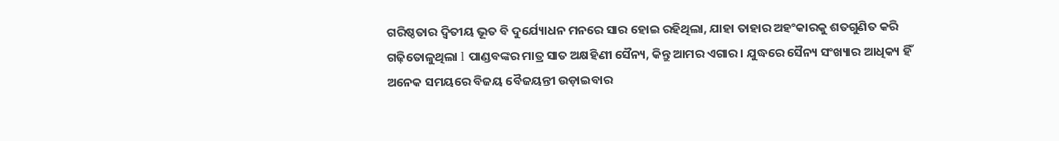ଗରିଷ୍ଠତାର ଦ୍ୱିତୀୟ ଭୂତ ବି ଦୁର୍ଯ୍ୟୋଧନ ମନରେ ସାର ହୋଇ ରହିଥିଲା, ଯାହା ତାହାର ଅହଂକାରକୁ ଶତଗୁଣିତ କରି ଗଢ଼ିତୋଳୁଥିଲା l ପାଣ୍ଡବଙ୍କର ମାତ୍ର ସାତ ଅକ୍ଷହିଣୀ ସୈନ୍ୟ, କିନ୍ତୁ ଆମର ଏଗାର । ଯୁଦ୍ଧରେ ସୈନ୍ୟ ସଂଖ୍ୟାର ଆଧିକ୍ୟ ହିଁ ଅନେକ ସମୟରେ ବିଜୟ ବୈଜୟନ୍ତୀ ଉଡ଼ାଇବାର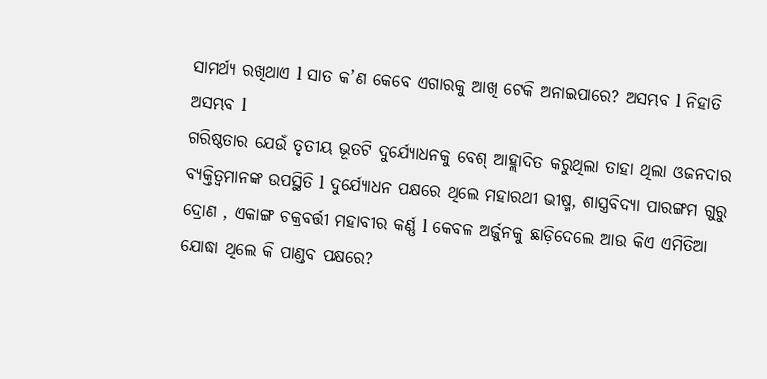ସାମର୍ଥ୍ୟ ରଖିଥାଏ l ସାତ କ’ଣ କେବେ ଏଗାରକୁ ଆଖି ଟେକି ଅନାଇପାରେ? ଅସମ୍ଭବ l ନିହାତି ଅସମ୍ଭବ l
ଗରିଷ୍ଠତାର ଯେଉଁ ତୃତୀୟ ଭୂତଟି ଦୁର୍ଯ୍ୟୋଧନକୁ ବେଶ୍‌ ଆହ୍ଲାଦିତ କରୁଥିଲା ତାହା ଥିଲା ଓଜନଦାର ବ୍ୟକ୍ତିତ୍ୱମାନଙ୍କ ଉପସ୍ଥିତି l ଦୁର୍ଯ୍ୟୋଧନ ପକ୍ଷରେ ଥିଲେ ମହାରଥୀ ଭୀଷ୍ମ, ଶାସ୍ତ୍ରବିଦ୍ୟା ପାରଙ୍ଗମ ଗୁରୁ ଦ୍ରୋଣ , ଏକାଙ୍ଗ ଚକ୍ରବର୍ତ୍ତୀ ମହାବୀର କର୍ଣ୍ଣ l କେବଳ ଅର୍ଜୁନକୁ ଛାଡ଼ିଦେଲେ ଆଉ କିଏ ଏମିତିଆ ଯୋଦ୍ଧା ଥିଲେ କି ପାଣ୍ଡବ ପକ୍ଷରେ?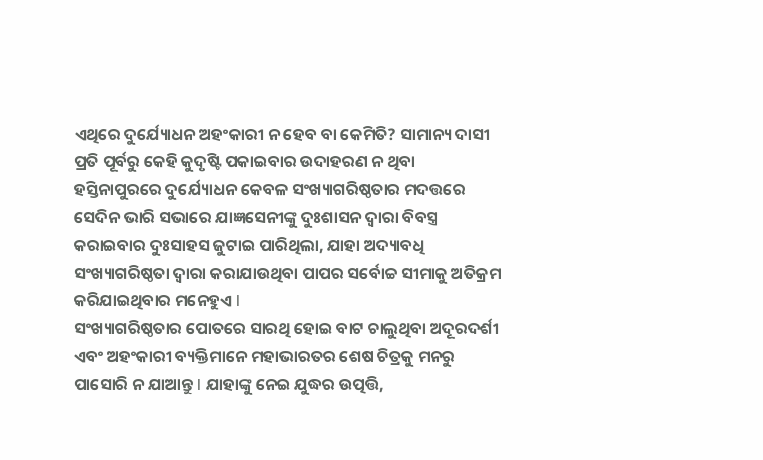ଏଥିରେ ଦୁର୍ଯ୍ୟୋଧନ ଅହଂକାରୀ ନ ହେବ ବା କେମିତି? ସାମାନ୍ୟ ଦାସୀ ପ୍ରତି ପୂର୍ବରୁ କେହି କୁଦୃଷ୍ଟି ପକାଇବାର ଉଦାହରଣ ନ ଥିବା ହସ୍ତିନାପୁରରେ ଦୁର୍ଯ୍ୟୋଧନ କେବଳ ସଂଖ୍ୟାଗରିଷ୍ଠତାର ମଦତ୍ତରେ ସେଦିନ ଭାରି ସଭାରେ ଯାଜ୍ଞସେନୀଙ୍କୁ ଦୁଃଶାସନ ଦ୍ୱାରା ବିବସ୍ତ୍ର କରାଇବାର ଦୁଃସାହସ ଜୁଟାଇ ପାରିଥିଲା, ଯାହା ଅଦ୍ୟାବଧି ସଂଖ୍ୟାଗରିଷ୍ଠତା ଦ୍ୱାରା କରାଯାଉଥିବା ପାପର ସର୍ବୋଚ୍ଚ ସୀମାକୁ ଅତିକ୍ରମ କରିଯାଇଥିବାର ମନେହୁଏ l
ସଂଖ୍ୟାଗରିଷ୍ଠତାର ପୋତରେ ସାରଥି ହୋଇ ବାଟ ଚାଲୁଥିବା ଅଦୂରଦର୍ଶୀ ଏବଂ ଅହଂକାରୀ ବ୍ୟକ୍ତିମାନେ ମହାଭାରତର ଶେଷ ଚିତ୍ରକୁ ମନରୁ ପାସୋରି ନ ଯାଆନ୍ତୁ l ଯାହାଙ୍କୁ ନେଇ ଯୁଦ୍ଧର ଉତ୍ପତ୍ତି,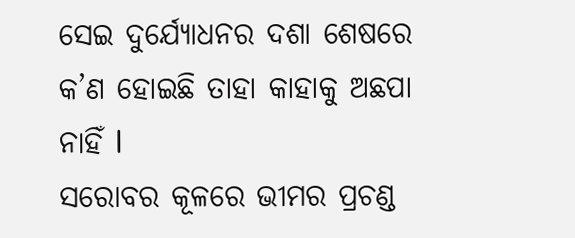ସେଇ ଦୁର୍ଯ୍ୟୋଧନର ଦଶା ଶେଷରେ କ’ଣ ହୋଇଛି ତାହା କାହାକୁ ଅଛପା ନାହିଁ l
ସରୋବର କୂଳରେ ଭୀମର ପ୍ରଚଣ୍ଡ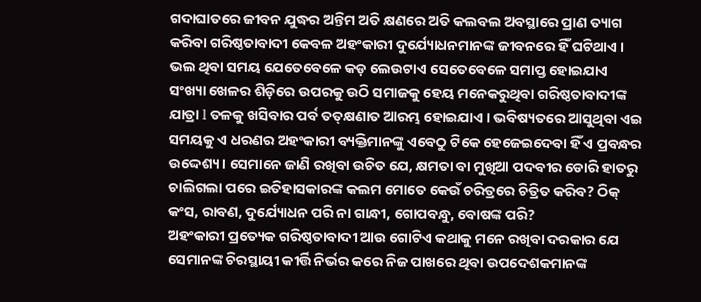ଗଦାଘାତରେ ଜୀବନ ଯୁଦ୍ଧର ଅନ୍ତିମ ଅତି କ୍ଷଣରେ ଅତି କଲବଲ ଅବସ୍ଥାରେ ପ୍ରାଣ ତ୍ୟାଗ କରିବା ଗରିଷ୍ଠତାବାଦୀ କେବଳ ଅହଂକାରୀ ଦୁର୍ଯ୍ୟୋଧନମାନଙ୍କ ଜୀବନରେ ହିଁ ଘଟିଥାଏ ।
ଭଲ ଥିବା ସମୟ ଯେତେବେଳେ କଡ଼ ଲେଉଟାଏ ସେତେବେଳେ ସମାପ୍ତ ହୋଇଯାଏ ସଂଖ୍ୟା ଖେଳର ଶିଡ଼ିରେ ଉପରକୁ ଉଠି ସମାଜକୁ ହେୟ ମନେକରୁଥିବା ଗରିଷ୍ଠତାବାଦୀଙ୍କ ଯାତ୍ରା l ତଳକୁ ଖସିବାର ପର୍ବ ତତ୍‌କ୍ଷଣାତ ଆରମ୍ଭ ହୋଇଯାଏ । ଭବିଷ୍ୟତରେ ଆସୁଥିବା ଏଇ ସମୟକୁ ଏ ଧରଣର ଅହଂକାରୀ ବ୍ୟକ୍ତିମାନଙ୍କୁ ଏବେଠୁ ଟିକେ ହେଜେଇଦେବା ହିଁ ଏ ପ୍ରବନ୍ଧର ଉଦ୍ଦେଶ୍ୟ । ସେମାନେ ଜାଣି ରଖିବା ଉଚିତ ଯେ, କ୍ଷମତା ବା ମୁଖିଆ ପଦବୀର ଡୋରି ହାତରୁ ଚାଲିଗଲା ପରେ ଇତିହାସକାରଙ୍କ କଲମ ମୋତେ କେଉଁ ଚରିତ୍ରରେ ଚିତ୍ରିତ କରିବ? ଠିକ୍‌ କଂସ, ରାବଣ, ଦୁର୍ଯ୍ୟୋଧନ ପରି ନା ଗାନ୍ଧୀ, ଗୋପବନ୍ଧୁ, ବୋଷଙ୍କ ପରି?
ଅହଂକାରୀ ପ୍ରତ୍ୟେକ ଗରିଷ୍ଠତାବାଦୀ ଆଉ ଗୋଟିଏ କଥାକୁ ମନେ ରଖିବା ଦରକାର ଯେ ସେମାନଙ୍କ ଚିରସ୍ଥାୟୀ କୀର୍ତ୍ତି ନିର୍ଭର କରେ ନିଜ ପାଖରେ ଥିବା ଉପଦେଶକମାନଙ୍କ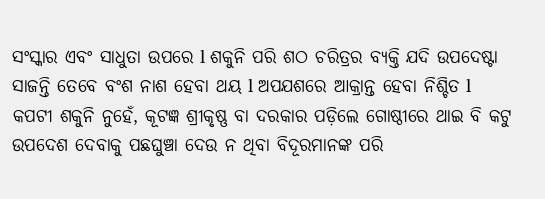ସଂସ୍କାର ଏବଂ ସାଧୁତା ଉପରେ l ଶକୁନି ପରି ଶଠ ଚରିତ୍ରର ବ୍ୟକ୍ତି ଯଦି ଉପଦେଷ୍ଟା ସାଜନ୍ତି ତେବେ ବଂଶ ନାଶ ହେବା ଥୟ l ଅପଯଶରେ ଆକ୍ରାନ୍ତ ହେବା ନିଶ୍ଚିତ l କପଟୀ ଶକୁନି ନୁହେଁ, କୂଟଜ୍ଞ ଶ୍ରୀକୃଷ୍ଣ ବା ଦରକାର ପଡ଼ିଲେ ଗୋଷ୍ଠୀରେ ଥାଇ ବି କଟୁ ଉପଦେଶ ଦେବାକୁ ପଛଘୁଞ୍ଚା ଦେଉ ନ ଥିବା ବିଦୂରମାନଙ୍କ ପରି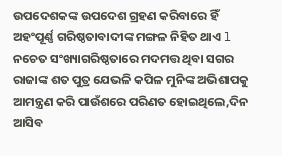ଉପଦେଶକଙ୍କ ଉପଦେଶ ଗ୍ରହଣ କରିବାରେ ହିଁ ଅହଂପୂର୍ଣ୍ଣ ଗରିଷ୍ଠତାବାଦୀଙ୍କ ମଙ୍ଗଳ ନିହିତ ଥାଏ l ନଚେତ ସଂଖ୍ୟାଗରିଷ୍ଠତାରେ ମଦମତ୍ତ ଥିବା ସଗର ରାଜାଙ୍କ ଶତ ପୁତ୍ର ଯେଭଳି କପିଳ ମୁନିଙ୍କ ଅଭିଶାପକୁ ଆମନ୍ତ୍ରଣ କରି ପାଉଁଶରେ ପରିଣତ ହୋଇଥିଲେ,ଦିନ ଆସିବ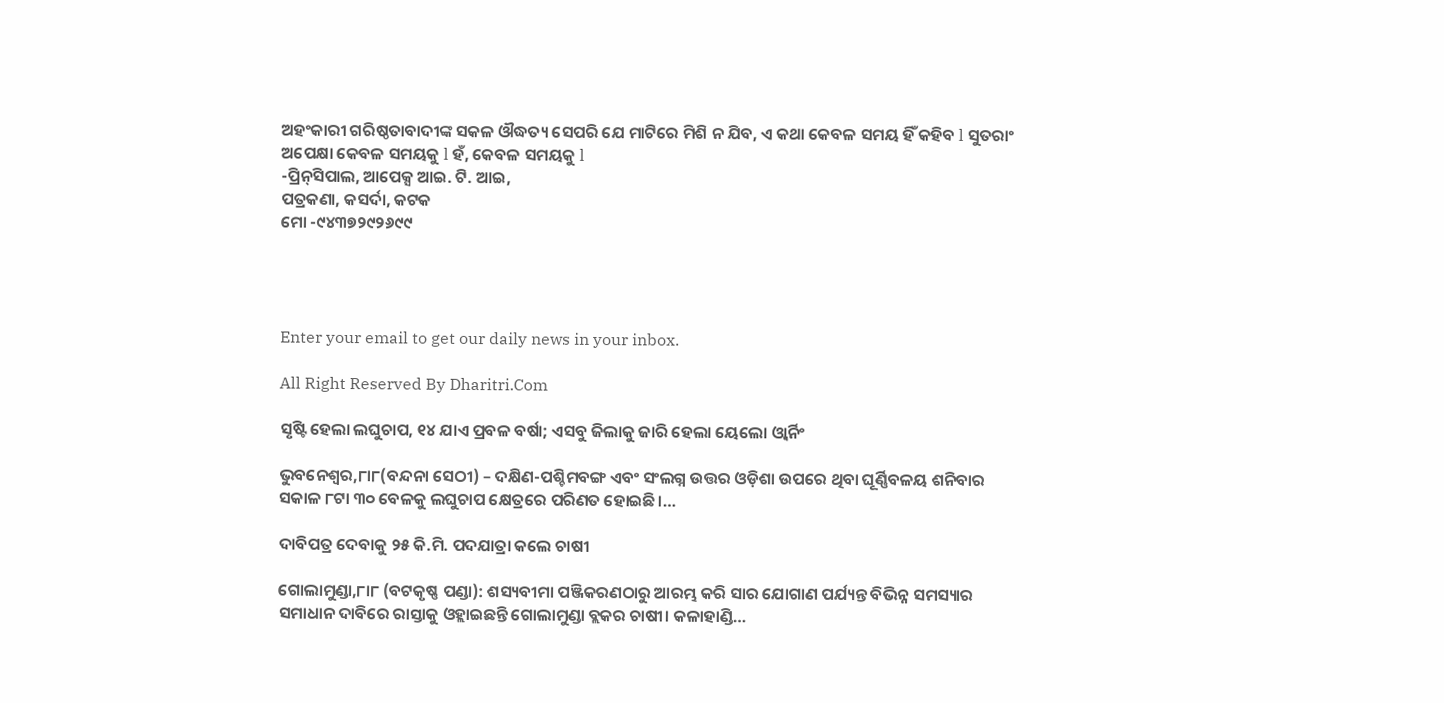ଅହଂକାରୀ ଗରିଷ୍ଠତାବାଦୀଙ୍କ ସକଳ ଔଦ୍ଧତ୍ୟ ସେପରି ଯେ ମାଟିରେ ମିଶି ନ ଯିବ, ଏ କଥା କେବଳ ସମୟ ହିଁ କହିବ l ସୁତରାଂ ଅପେକ୍ଷା କେବଳ ସମୟକୁ l ହଁ, କେବଳ ସମୟକୁ l
-ପ୍ରିନ୍‌ସିପାଲ, ଆପେକ୍ସ ଆଇ. ଟି. ଆଇ,
ପତ୍ରକଣା, କସର୍ଦା, କଟକ
ମୋ -୯୪୩୭୨୯୨୬୯୯




Enter your email to get our daily news in your inbox.

All Right Reserved By Dharitri.Com

ସୃଷ୍ଟି ହେଲା ଲଘୁଚାପ, ୧୪ ଯାଏ ପ୍ରବଳ ବର୍ଷା; ଏସବୁ ଜିଲାକୁ ଜାରି ହେଲା ୟେଲୋ ଓ୍ବାର୍ନିଂ

ଭୁବନେଶ୍ବର,୮ା୮(ବନ୍ଦନା ସେଠୀ) – ଦକ୍ଷିଣ-ପଶ୍ଚିମବଙ୍ଗ ଏବଂ ସଂଲଗ୍ନ ଉତ୍ତର ଓଡ଼ିଶା ଉପରେ ଥିବା ଘୂର୍ଣ୍ଣିବଳୟ ଶନିବାର ସକାଳ ୮ଟା ୩୦ ବେଳକୁ ଲଘୁଚାପ କ୍ଷେତ୍ରରେ ପରିଣତ ହୋଇଛି।…

ଦାବିପତ୍ର ଦେବାକୁ ୨୫ କି.ମି. ପଦଯାତ୍ରା କଲେ ଚାଷୀ

ଗୋଲାମୁଣ୍ଡା,୮ା୮ (ବଟକୃଷ୍ଣ ପଣ୍ଡା): ଶସ୍ୟବୀମା ପଞ୍ଜିକରଣଠାରୁ ଆରମ୍ଭ କରି ସାର ଯୋଗାଣ ପର୍ଯ୍ୟନ୍ତ ବିଭିନ୍ନ ସମସ୍ୟାର ସମାଧାନ ଦାବିରେ ରାସ୍ତାକୁ ଓହ୍ଲାଇଛନ୍ତି ଗୋଲାମୁଣ୍ଡା ବ୍ଲକର ଚାଷୀ। କଳାହାଣ୍ଡି…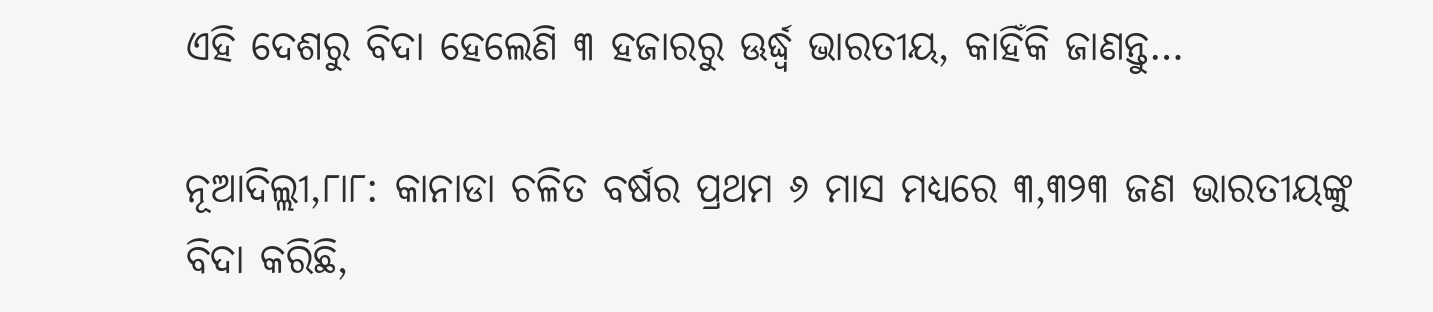ଏହି ଦେଶରୁ ବିଦା ହେଲେଣି ୩ ହଜାରରୁ ଊର୍ଦ୍ଧ୍ୱ ଭାରତୀୟ, କାହିଁକି ଜାଣନ୍ତୁ…

ନୂଆଦିଲ୍ଲୀ,୮ା୮: କାନାଡା ଚଳିତ ବର୍ଷର ପ୍ରଥମ ୬ ମାସ ମଧ୍ୟରେ ୩,୩୨୩ ଜଣ ଭାରତୀୟଙ୍କୁ ବିଦା କରିଛି,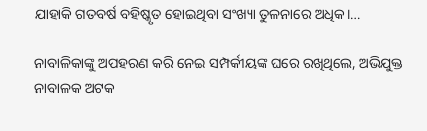ଯାହାକି ଗତବର୍ଷ ବହିଷ୍କୃତ ହୋଇଥିବା ସଂଖ୍ୟା ତୁଳନାରେ ଅଧିକ।…

ନାବାଳିକାଙ୍କୁ ଅପହରଣ କରି ନେଇ ସମ୍ପର୍କୀୟଙ୍କ ଘରେ ରଖିଥିଲେ, ଅଭିଯୁକ୍ତ ନାବାଳକ ଅଟକ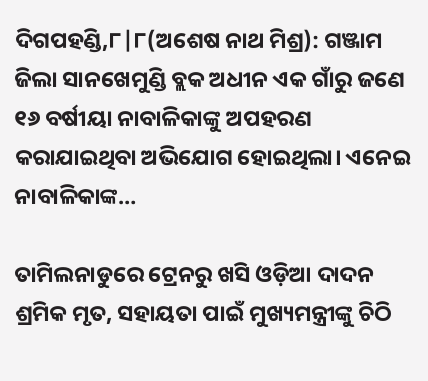ଦିଗପହଣ୍ଡି,୮|୮(ଅଶେଷ ନାଥ ମିଶ୍ର): ଗଞ୍ଜାମ ଜିଲା ସାନଖେମୁଣ୍ଡି ବ୍ଲକ ଅଧୀନ ଏକ ଗାଁରୁ ଜଣେ ୧୬ ବର୍ଷୀୟା ନାବାଳିକାଙ୍କୁ ଅପହରଣ କରାଯାଇଥିବା ଅଭିଯୋଗ ହୋଇଥିଲା। ଏନେଇ ନାବାଳିକାଙ୍କ…

ତାମିଲନାଡୁରେ ଟ୍ରେନରୁ ଖସି ଓଡ଼ିଆ ଦାଦନ ଶ୍ରମିକ ମୃତ, ସହାୟତା ପାଇଁ ମୁଖ୍ୟମନ୍ତ୍ରୀଙ୍କୁ ଚିଠି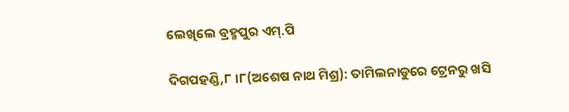ଲେଖିଲେ ବ୍ରହ୍ମପୁର ଏମ୍.ପି

ଦିଗପହଣ୍ଡି,୮।୮(ଅଶେଷ ନାଥ ମିଶ୍ର): ତାମିଲନାଡୁରେ ଟ୍ରେନରୁ ଖସି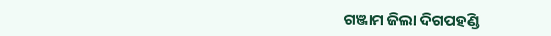ଗଞ୍ଜାମ ଜିଲା ଦିଗପହଣ୍ଡି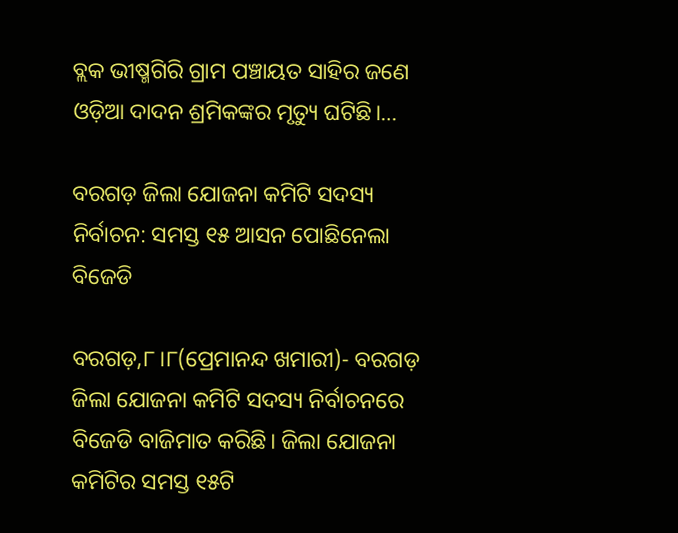ବ୍ଲକ ଭୀଷ୍ମଗିରି ଗ୍ରାମ ପଞ୍ଚାୟତ ସାହିର ଜଣେ ଓଡ଼ିଆ ଦାଦନ ଶ୍ରମିକଙ୍କର ମୃତ୍ୟୁ ଘଟିଛି।…

ବରଗଡ଼ ଜିଲା ଯୋଜନା କମିଟି ସଦସ୍ୟ ନିର୍ବାଚନ: ସମସ୍ତ ୧୫ ଆସନ ପୋଛିନେଲା ବିଜେଡି

ବରଗଡ଼,୮।୮(ପ୍ରେମାନନ୍ଦ ଖମାରୀ)- ବରଗଡ଼ ଜିଲା ଯୋଜନା କମିଟି ସଦସ୍ୟ ନିର୍ବାଚନରେ ବିଜେଡି ବାଜିମାତ କରିଛି। ଜିଲା ଯୋଜନା କମିଟିର ସମସ୍ତ ୧୫ଟି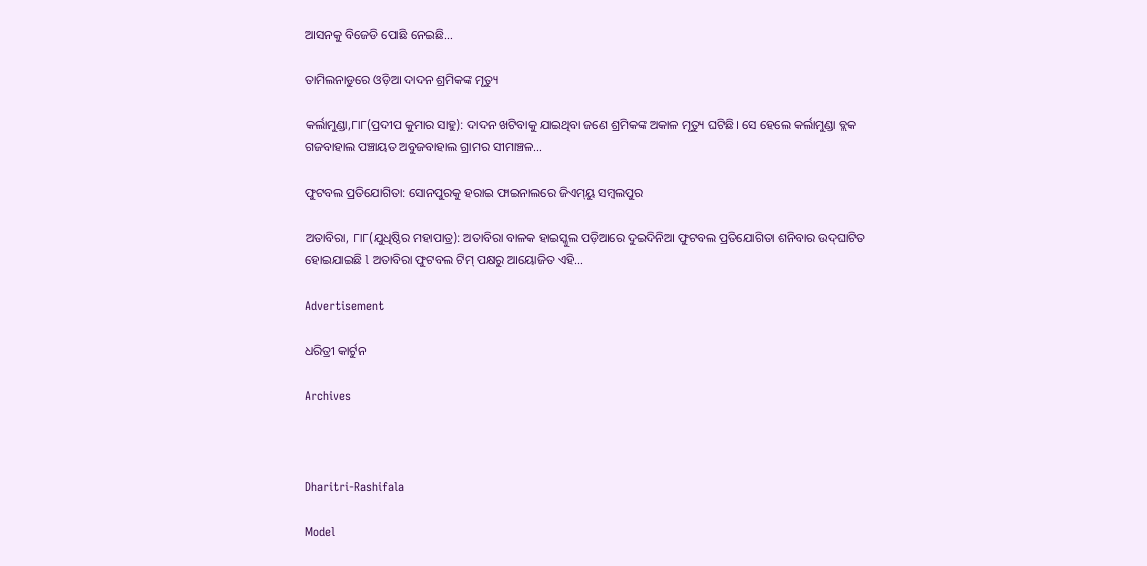ଆସନକୁ ବିଜେଡି ପୋଛି ନେଇଛି…

ତାମିଲନାଡୁରେ ଓଡ଼ିଆ ଦାଦନ ଶ୍ରମିକଙ୍କ ମୃତ୍ୟୁ

କର୍ଲାମୁଣ୍ଡା,୮ା୮(ପ୍ରଦୀପ କୁମାର ସାହୁ): ଦାଦନ ଖଟିବାକୁ ଯାଇଥିବା ଜଣେ ଶ୍ରମିକଙ୍କ ଅକାଳ ମୃତ୍ୟୁ ଘଟିଛି। ସେ ହେଲେ କର୍ଲାମୁଣ୍ଡା ବ୍ଲକ ଗଜବାହାଲ ପଞ୍ଚାୟତ ଅବୁଜବାହାଲ ଗ୍ରାମର ସୀମାଞ୍ଚଳ…

ଫୁଟବଲ ପ୍ରତିଯୋଗିତା: ସୋନପୁରକୁ ହରାଇ ଫାଇନାଲରେ ଜିଏମ୍‌ୟୁ ସମ୍ବଲପୁର

ଅତାବିରା, ୮ା୮(ଯୁଧିଷ୍ଠିର ମହାପାତ୍ର): ଅତାବିରା ବାଳକ ହାଇସ୍କୁଲ ପଡ଼ିଆରେ ଦୁଇଦିନିଆ ଫୁଟବଲ ପ୍ରତିଯୋଗିତା ଶନିବାର ଉଦ୍‌ଘାଟିତ ହୋଇଯାଇଛି l ଅତାବିରା ଫୁଟବଲ ଟିମ୍‌ ପକ୍ଷରୁ ଆୟୋଜିତ ଏହି…

Advertisement

ଧରିତ୍ରୀ କାର୍ଟୁନ

Archives



Dharitri-Rashifala

Model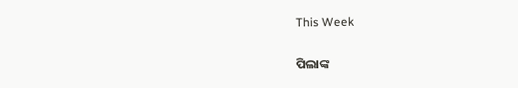This Week

ପିଲାଙ୍କ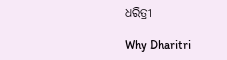ଧରିତ୍ରୀ

Why Dharitri